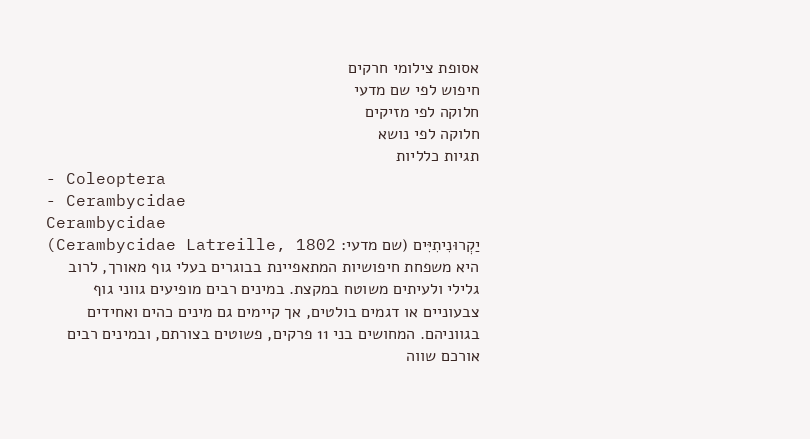אסופת צילומי חרקים
חיפוש לפי שם מדעי
חלוקה לפי מזיקים
חלוקה לפי נושא
תגיות כלליות
- Coleoptera
- Cerambycidae
Cerambycidae
יַקְרוּנִיתִיִּים (שם מדעי: Cerambycidae Latreille, 1802) היא משפחת חיפושיות המתאפיינת בבוגרים בעלי גוף מאורך, לרוב גלילי ולעיתים משוטח במקצת. במינים רבים מופיעים גווני גוף צבעוניים או דגמים בולטים, אך קיימים גם מינים כהים ואחידים בגווניהם. המחושים בני 11 פרקים, פשוטים בצורתם, ובמינים רבים אורכם שווה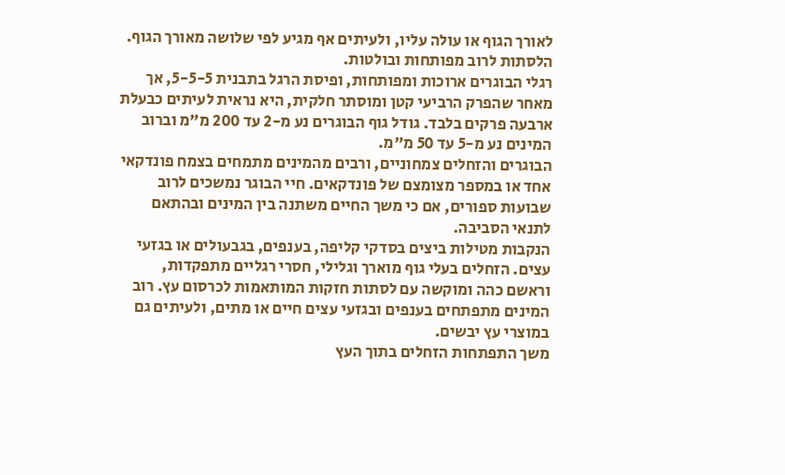לאורך הגוף או עולה עליו, ולעיתים אף מגיע לפי שלושה מאורך הגוף. הלסתות לרוב מפותחות ובולטות.
רגלי הבוגרים ארוכות ומפותחות, ופיסת הרגל בתבנית 5-5-5, אך מאחר שהפרק הרביעי קטן ומוסתר חלקית, היא נראית לעיתים כבעלת ארבעה פרקים בלבד. גודל גוף הבוגרים נע מ-2 עד 200 מ"מ וברוב המינים נע מ-5 עד 50 מ"מ.
הבוגרים והזחלים צמחוניים, ורבים מהמינים מתמחים בצמח פונדקאי אחד או במספר מצומצם של פונדקאים. חיי הבוגר נמשכים לרוב שבועות ספורים, אם כי משך החיים משתנה בין המינים ובהתאם לתנאי הסביבה.
הנקבות מטילות ביצים בסדקי קליפה, בענפים, בגבעולים או בגזעי עצים. הזחלים בעלי גוף מוארך וגלילי, חסרי רגליים מתפקדות, וראשם כהה ומוקשה עם לסתות חזקות המותאמות לכרסום עץ. רוב המינים מתפתחים בענפים ובגזעי עצים חיים או מתים, ולעיתים גם במוצרי עץ יבשים.
משך התפתחות הזחלים בתוך העץ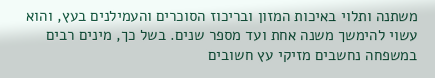משתנה ותלוי באיכות המזון ובריכוז הסוכרים והעמילנים בעץ, והוא עשוי להימשך משנה אחת ועד מספר שנים. בשל כך, מינים רבים במשפחה נחשבים מזיקי עץ חשובים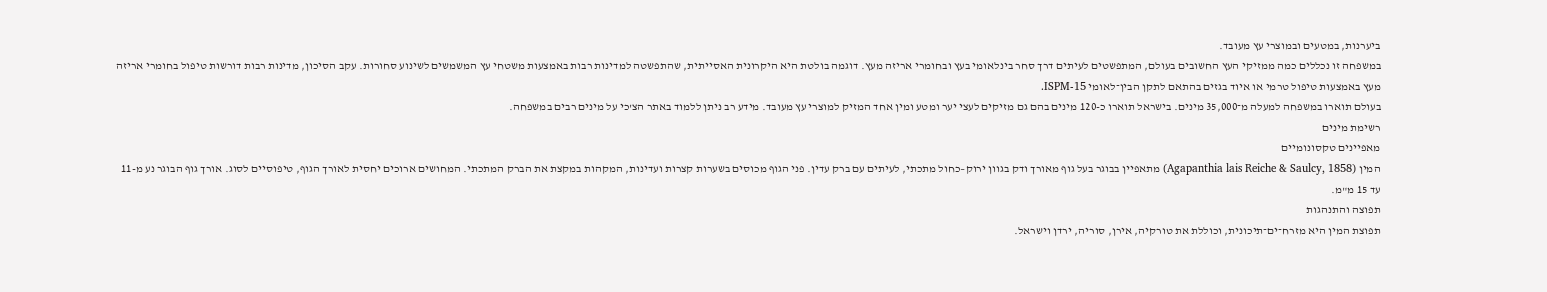ביערנות, במטעים ובמוצרי עץ מעובד.
במשפחה זו נכללים כמה ממזיקי העץ החשובים בעולם, המתפשטים לעיתים דרך סחר בינלאומי בעץ ובחומרי אריזה מעץ. דוגמה בולטת היא היקרונית האסייתית, שהתפשטה למדינות רבות באמצעות משטחי עץ המשמשים לשינוע סחורות. עקב הסיכון, מדינות רבות דורשות טיפול בחומרי אריזה מעץ באמצעות טיפול טרמי או איוד בגזים בהתאם לתקן הבין־לאומי ISPM-15.
בעולם תוארו במשפחה למעלה מ־35,000 מינים. בישראל תוארו כ-120 מינים בהם גם מזיקים לעצי יער ומטע ומין אחד המזיק למוצרי עץ מעובד. מידע רב ניתן ללמוד באתר הצ'כי על מינים רבים במשפחה.
רשימת מינים
מאפיינים טקסונומיים
המין (Agapanthia lais Reiche & Saulcy, 1858) מתאפיין בבוגר בעל גוף מאורך ודק בגוון ירוק–כחול מתכתי, לעיתים עם ברק עדין. פני הגוף מכוסים בשערות קצרות ועדינות, המקהות במקצת את הברק המתכתי. המחושים ארוכים יחסית לאורך הגוף, טיפוסיים לסוג. אורך גוף הבוגר נע מ-11 עד 15 מ"מ.
תפוצה והתנהגות
תפוצת המין היא מזרח־ים־תיכונית, וכוללת את טורקיה, אירן, סוריה, ירדן וישראל.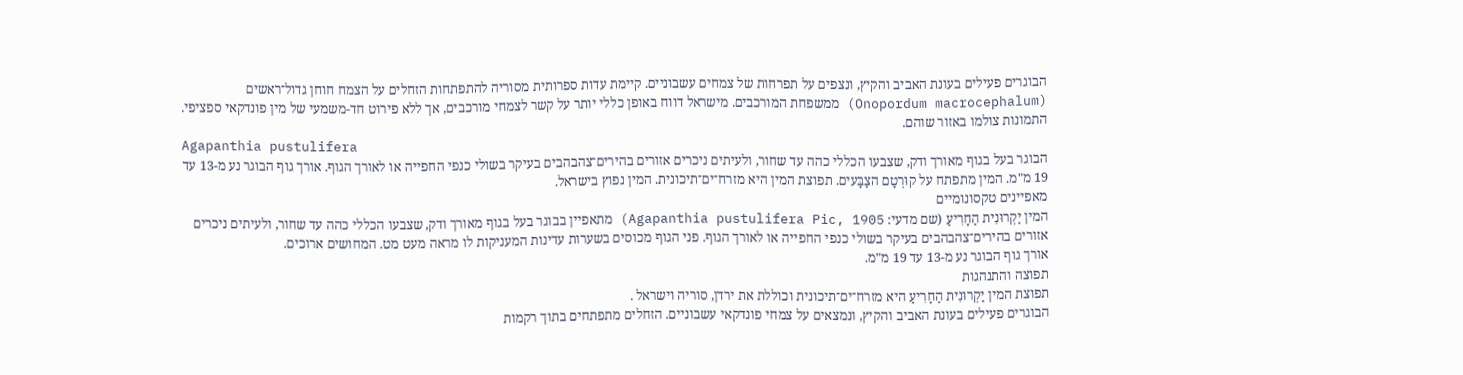הבוגרים פעילים בעונת האביב והקיץ, ונצפים על תפרחות של צמחים עשבוניים. קיימת עדות ספרותית מסוריה להתפתחות הזחלים על הצמח חוחן גדול־ראשים (Onopordum macrocephalum) ממשפחת המורכבים. מישראל דווח באופן כללי יותר על קשר לצמחי מורכבים, אך ללא פירוט חד-משמעי של מין פונדקאי ספציפי.
התמונות צולמו באזור שוהם.
Agapanthia pustulifera
הבוגר בעל בגוף מאורך ודק, שצבעו הכללי כהה עד שחור, ולעיתים ניכרים אזורים בהירים־צהבהבים בעיקר בשולי כנפי החפייה או לאורך הגוף. אורך גוף הבוגר נע מ-13 עד 19 מ"מ. המין מתפתח על קוּרְטָם הצַבָּעים. תפוצת המין היא מזרח־ים־תיכונית. המין נפוץ בישראל.
מאפיינים טקסונומיים
המין יַקְרוּנִית הַחָרִיעַ (שם מדעי: Agapanthia pustulifera Pic, 1905) מתאפיין בבוגר בעל בגוף מאורך ודק, שצבעו הכללי כהה עד שחור, ולעיתים ניכרים אזורים בהירים־צהבהבים בעיקר בשולי כנפי החפייה או לאורך הגוף. פני הגוף מכוסים בשערות עדינות המעניקות לו מראה מעט מט. המחושים ארוכים.
אורך גוף הבוגר נע מ-13 עד 19 מ"מ.
תפוצה והתנהגות
תפוצת המין יַקְרוּנִית הַחָרִיעַ היא מזרח־ים־תיכונית וכוללת את ירדן, סוריה וישראל .
הבוגרים פעילים בעונת האביב והקיץ, ונמצאים על צמחי פונדקאי עשבוניים. הזחלים מתפתחים בתוך רקמות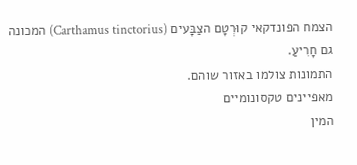הצמח הפונדקאי קוּרְטָם הצַבָּעים (Carthamus tinctorius) המכונה גם חָרִיעַ.
התמונות צולמו באזור שוהם.
מאפיינים טקסונומיים
המין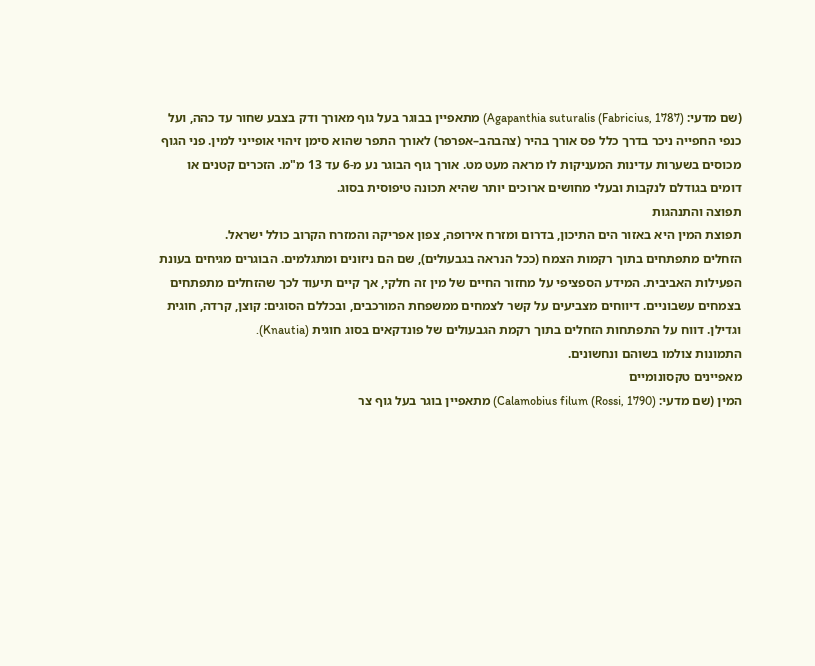(שם מדעי: Agapanthia suturalis (Fabricius, 1787)) מתאפיין בבוגר בעל גוף מאורך ודק בצבע שחור עד כהה, ועל כנפי החפייה ניכר בדרך כלל פס אורך בהיר (צהבהב–אפרפר) לאורך התפר שהוא סימן זיהוי אופייני למין. פני הגוף מכוסים בשערות עדינות המעניקות לו מראה מעט מט. אורך גוף הבוגר נע מ-6 עד 13 מ"מ. הזכרים קטנים או דומים בגודלם לנקבות ובעלי מחושים ארוכים יותר שהיא תכונה טיפוסית בסוג.
תפוצה והתנהגות
תפוצת המין היא באזור הים התיכון, בדרום ומזרח אירופה, צפון אפריקה והמזרח הקרוב כולל ישראל.
הזחלים מתפתחים בתוך רקמות הצמח (ככל הנראה בגבעולים), שם הם ניזונים ומתגלמים. הבוגרים מגיחים בעונת הפעילות האביבית. המידע הספציפי על מחזור החיים של מין זה חלקי, אך קיים תיעוד לכך שהזחלים מתפתחים בצמחים עשבוניים. דיווחים מצביעים על קשר לצמחים ממשפחת המורכבים, ובכללם הסוגים: קוצן, קרדה, חוגית וגדילן. דווח על התפתחות הזחלים בתוך רקמת הגבעולים של פונדקאים בסוג חוגית (Knautia).
התמונות צולמו בשוהם ונחשונים.
מאפיינים טקסונומיים
המין (שם מדעי: Calamobius filum (Rossi, 1790)) מתאפיין בוגר בעל גוף צר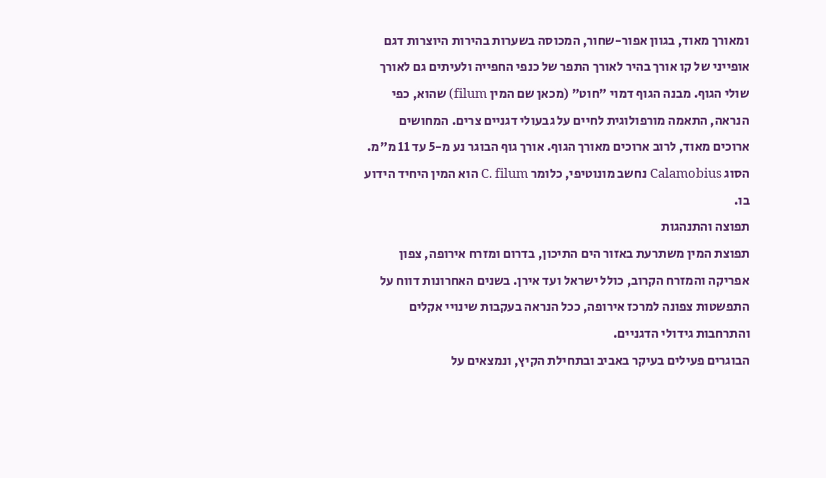ומאורך מאוד, בגוון אפור-שחור, המכוסה בשערות בהירות היוצרות דגם אופייני של קו אורך בהיר לאורך התפר של כנפי החפייה ולעיתים גם לאורך שולי הגוף. מבנה הגוף דמוי "חוט" (מכאן שם המין filum) שהוא, כפי הנראה, התאמה מורפולוגית לחיים על גבעולי דגניים צרים. המחושים ארוכים מאוד, לרוב ארוכים מאורך הגוף. אורך גוף הבוגר נע מ-5 עד 11 מ"מ.
הסוג Calamobius נחשב מונוטיפי, כלומר C. filum הוא המין היחיד הידוע בו.
תפוצה והתנהגות
תפוצת המין משתרעת באזור הים התיכון, בדרום ומזרח אירופה, צפון אפריקה והמזרח הקרוב, כולל ישראל ועד אירן. בשנים האחרונות דווח על התפשטות צפונה למרכז אירופה, ככל הנראה בעקבות שינויי אקלים והתרחבות גידולי הדגניים.
הבוגרים פעילים בעיקר באביב ובתחילת הקיץ, ונמצאים על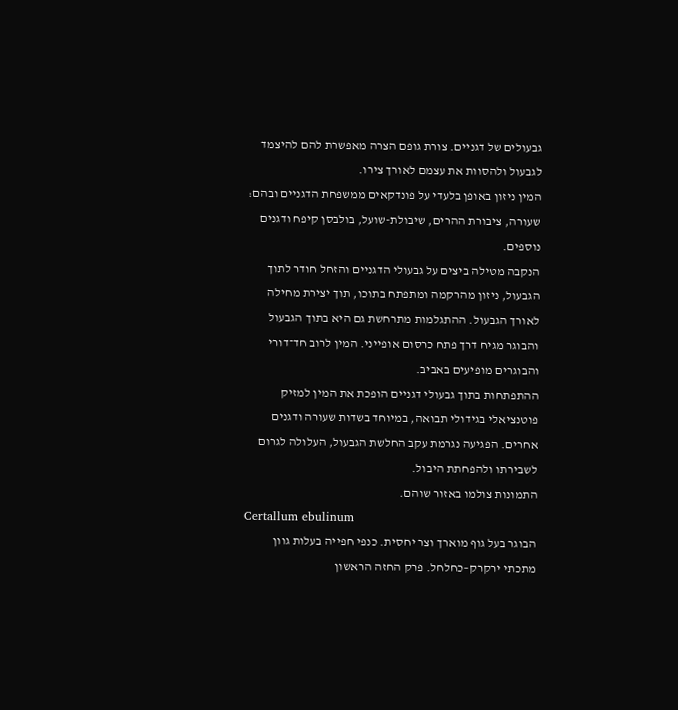גבעולים של דגניים. צורת גופם הצרה מאפשרת להם להיצמד לגבעול ולהסוות את עצמם לאורך צירו.
המין ניזון באופן בלעדי על פונדקאים ממשפחת הדגניים ובהם: שעורה, ציבורת ההרים, שיבולת-שועל, בולבסן קיפח ודגנים נוספים.
הנקבה מטילה ביצים על גבעולי הדגניים והזחל חודר לתוך הגבעול, ניזון מהרקמה ומתפתח בתוכו, תוך יצירת מחילה לאורך הגבעול. ההתגלמות מתרחשת גם היא בתוך הגבעול והבוגר מגיח דרך פתח כרסום אופייני. המין לרוב חד־דורי והבוגרים מופיעים באביב.
ההתפתחות בתוך גבעולי דגניים הופכת את המין למזיק פוטנציאלי בגידולי תבואה, במיוחד בשדות שעורה ודגנים אחרים. הפגיעה נגרמת עקב החלשת הגבעול, העלולה לגרום לשבירתו ולהפחתת היבול.
התמונות צולמו באזור שוהם.
Certallum ebulinum
הבוגר בעל גוף מוארך וצר יחסית. כנפי חפייה בעלות גוון מתכתי ירקרק–כחלחל. פרק החזה הראשון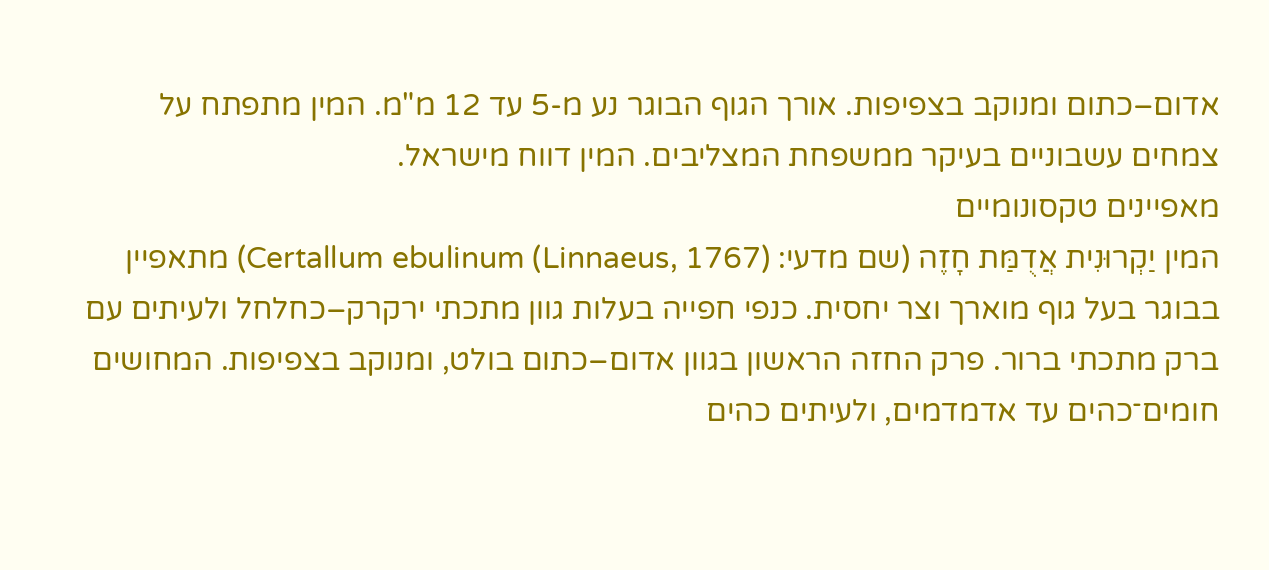אדום–כתום ומנוקב בצפיפות. אורך הגוף הבוגר נע מ-5 עד 12 מ"מ. המין מתפתח על צמחים עשבוניים בעיקר ממשפחת המצליבים. המין דווח מישראל.
מאפיינים טקסונומיים
המין יַקְרוּנִית אֲדֻמַּת חָזֶה (שם מדעי: Certallum ebulinum (Linnaeus, 1767)) מתאפיין בבוגר בעל גוף מוארך וצר יחסית. כנפי חפייה בעלות גוון מתכתי ירקרק–כחלחל ולעיתים עם ברק מתכתי ברור. פרק החזה הראשון בגוון אדום–כתום בולט, ומנוקב בצפיפות. המחושים חומים־כהים עד אדמדמים, ולעיתים כהים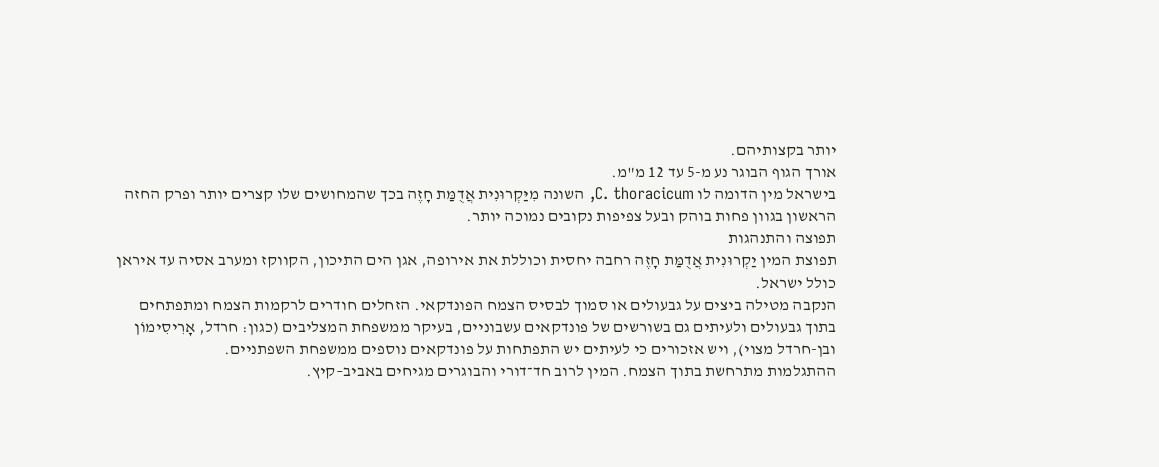יותר בקצותיהם.
אורך הגוף הבוגר נע מ-5 עד 12 מ"מ.
בישראל מין הדומה לו C. thoracicum, השונה מִיַּקְרוּנִית אֲדֻמַּת חָזֶה בכך שהמחושים שלו קצרים יותר ופרק החזה הראשון בגוון פחות בוהק ובעל צפיפות נקובים נמוכה יותר.
תפוצה והתנהגות
תפוצת המין יַקְרוּנִית אֲדֻמַּת חָזֶה רחבה יחסית וכוללת את אירופה, אגן הים התיכון, הקווקז ומערב אסיה עד איראן כולל ישראל.
הנקבה מטילה ביצים על גבעולים או סמוך לבסיס הצמח הפונדקאי. הזחלים חודרים לרקמות הצמח ומתפתחים בתוך גבעולים ולעיתים גם בשורשים של פונדקאים עשבוניים, בעיקר ממשפחת המצליבים (כגון: חרדל, אָרִיסִימוֹן ובן-חרדל מצוי), ויש אזכורים כי לעיתים יש התפתחות על פונדקאים נוספים ממשפחת השפתניים.
ההתגלמות מתרחשת בתוך הצמח. המין לרוב חד־דורי והבוגרים מגיחים באביב–קיץ.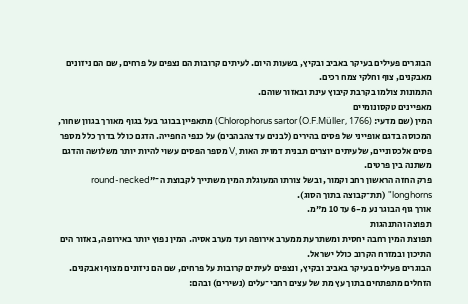הבוגרים פעילים בעיקר באביב ובקיץ, בשעות היום. לעיתים קרובות הם נצפים על פרחים, שם הם ניזונים מאבקנים, צוף וחלקי צמח רכים.
התמונות צולמו בקרבת קיבוץ עינת ובאזור שוהם.
מאפיינים טקסונומיים
המין (שם מדעי: Chlorophorus sartor (O.F.Müller, 1766)) מתאפיין בבוגר בעל בגוף מאורך בגוון שחור, המכוסה בדגם אופייני של פסים בהירים (לבנים עד צהבהבים) על כנפי החפייה. הדגם כולל בדרך כלל מספר פסים אלכסוניים, שלעיתים יוצרים תבנית דמוית האות ,V מספר הפסים עשוי להיות יותר משלושה והדגם משתנה בין פרטים.
פרק החזה הראשון רחב וקמור, ובשל צורתו המעוגלת המין משתייך לקבוצת ה־"round-necked longhorns" (תת־קבוצה בתוך הסוג).
אורך גוף הבוגר נע מ-6 עד 10 מ"מ.
תפוצה והתנהגות
תפוצת המין רחבה יחסית ומשתרעת ממערב אירופה ועד מערב אסיה. המין נפוץ יותר באירופה, באזור הים התיכון ובמזרח הקרוב כולל ישראל.
הבוגרים פעילים בעיקר באביב ובקיץ, ונצפים לעיתים קרובות על פרחים, שם הם ניזונים מצוף ואבקנים. הזחלים מתפתחים בתוך עץ מת של עצים רחבי־עלים (נשירים) ובהם: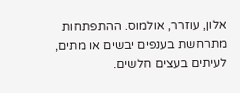אלון, עוזרר, אולמוס. ההתפתחות מתרחשת בענפים יבשים או מתים, לעיתים בעצים חלשים.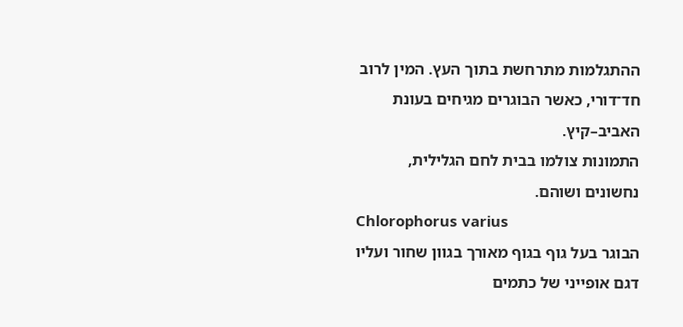ההתגלמות מתרחשת בתוך העץ. המין לרוב חד־דורי, כאשר הבוגרים מגיחים בעונת האביב–קיץ.
התמונות צולמו בבית לחם הגלילית, נחשונים ושוהם.
Chlorophorus varius
הבוגר בעל גוף בגוף מאורך בגוון שחור ועליו דגם אופייני של כתמים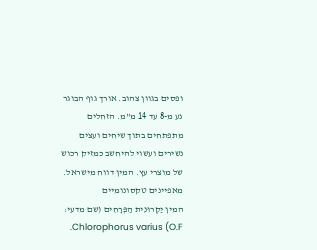ופסים בגוון צהוב. אורך גוף הבוגר נע מ-8 עד 14 מ"מ. הזחלים מתפתחים בתוך שיחים ועצים נשירים ועשוי להיחשב כמזיק רכוש של מוצרי עץ. המין דווח מישראל.
מאפיינים טקסונומיים
המין יַקְרוּנִית הַפְּרָחִים (שם מדעי: Chlorophorus varius (O.F.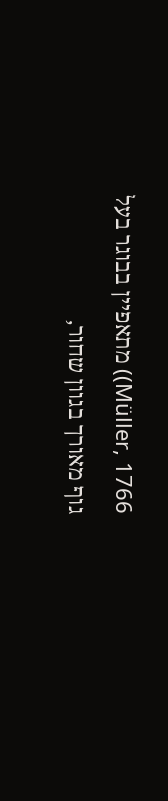Müller, 1766)) מתאפיין בבוגר בעל גוף מאורך בגוון שחור,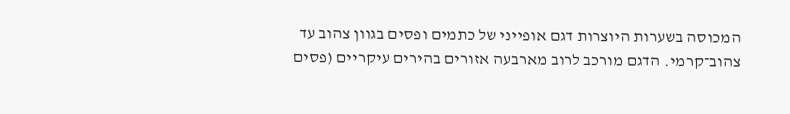המכוסה בשערות היוצרות דגם אופייני של כתמים ופסים בגוון צהוב עד צהוב־קרמי. הדגם מורכב לרוב מארבעה אזורים בהירים עיקריים (פסים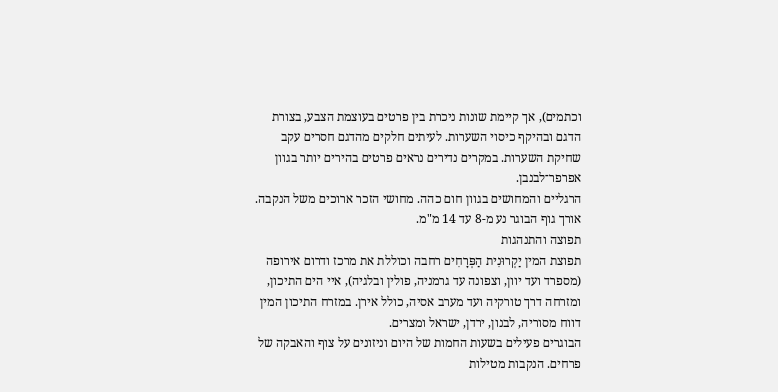וכתמים), אך קיימת שונות ניכרת בין פרטים בעוצמת הצבע, בצורת הדגם ובהיקף כיסוי השערות. לעיתים חלקים מהדגם חסרים עקב שחיקת השערות. במקרים נדירים נראים פרטים בהירים יותר בגוון אפרפר־לבנבן.
הרגליים והמחושים בגוון חום כהה. מחושי הזכר ארוכים משל הנקבה. אורך גוף הבוגר נע מ-8 עד 14 מ"מ.
תפוצה והתנהגות
תפוצת המין יַקְרוּנִית הַפְּרָחִים רחבה וכוללת את מרכז ודרום אירופה (מספרד ועד יוון, וצפונה עד גרמניה, פולין ובלגיה), איי הים התיכון, ומזרחה דרך טורקיה ועד מערב אסיה, כולל אירן. במזרח התיכון המין דווח מסוריה, לבנון, ירדן, ישראל ומצרים.
הבוגרים פעילים בשעות החמות של היום וניזונים על צוף והאבקה של פרחים. הנקבות מטילות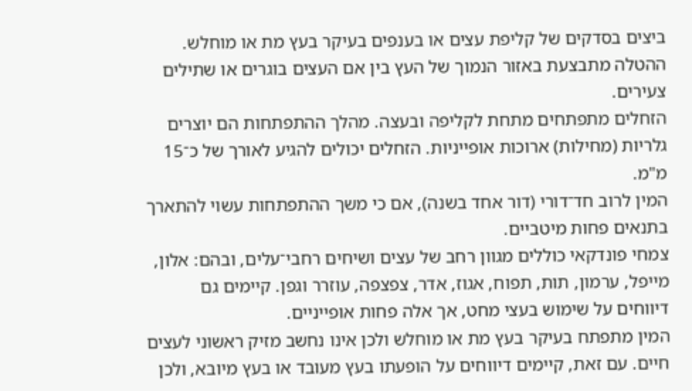ביצים בסדקים של קליפת עצים או בענפים בעיקר בעץ מת או מוחלש. ההטלה מתבצעת באזור הנמוך של העץ בין אם העצים בוגרים או שתילים צעירים.
הזחלים מתפתחים מתחת לקליפה ובעצה. מהלך ההתפתחות הם יוצרים גלריות (מחילות) ארוכות אופייניות. הזחלים יכולים להגיע לאורך של כ־15 מ"מ.
המין לרוב חד־דורי (דור אחד בשנה), אם כי משך ההתפתחות עשוי להתארך בתנאים פחות מיטביים.
צמחי פונדקאי כוללים מגוון רחב של עצים ושיחים רחבי־עלים, ובהם: אלון, מייפל, ערמון, תות, תפוח, אגוז, אדר, צפצפה, עוזרר וגפן. קיימים גם דיווחים על שימוש בעצי מחט, אך אלה פחות אופייניים.
המין מתפתח בעיקר בעץ מת או מוחלש ולכן אינו נחשב מזיק ראשוני לעצים חיים. עם זאת, קיימים דיווחים על הופעתו בעץ מעובד או בעץ מיובא, ולכן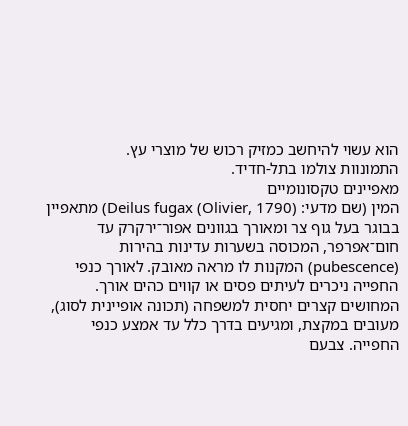הוא עשוי להיחשב כמזיק רכוש של מוצרי עץ.
התמונוות צולמו בתל-חדיד.
מאפיינים טקסונומיים
המין (שם מדעי: Deilus fugax (Olivier, 1790)) מתאפיין בבוגר בעל גוף צר ומאורך בגוונים אפור־ירקרק עד חום־אפרפר, המכוסה בשערות עדינות בהירות (pubescence) המקנות לו מראה מאובק. לאורך כנפי החפייה ניכרים לעיתים פסים או קווים כהים אורך.
המחושים קצרים יחסית למשפחה (תכונה אופיינית לסוג), מעובים במקצת, ומגיעים בדרך כלל עד אמצע כנפי החפייה. צבעם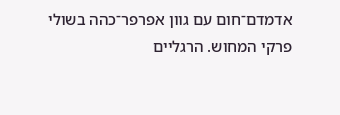אדמדם־חום עם גוון אפרפר־כהה בשולי פרקי המחוש. הרגליים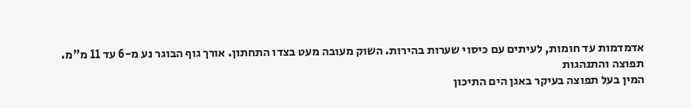אדמדמות עד חומות, לעיתים עם כיסוי שערות בהירות. השוק מעובה מעט בצדו התחתון. אורך גוף הבוגר נע מ-6 עד 11 מ"מ.
תפוצה והתנהגות
המין בעל תפוצה בעיקר באגן הים התיכון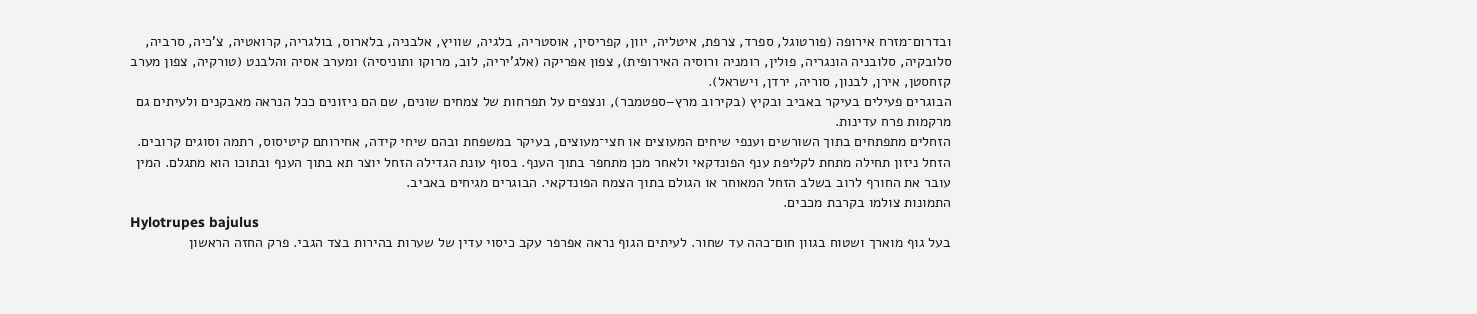ובדרום־מזרח אירופה (פורטוגל, ספרד, צרפת, איטליה, יוון, קפריסין, אוסטריה, בלגיה, שוויץ, אלבניה, בלארוס, בולגריה, קרואטיה, צ'כיה, סרביה, סלובקיה, סלובניה הונגריה, פולין, רומניה ורוסיה האירופית), צפון אפריקה (אלג'יריה, לוב, מרוקו ותוניסיה) ומערב אסיה והלבנט (טורקיה, צפון מערב קזחסטן, אירן, לבנון, סוריה, ירדן, וישראל).
הבוגרים פעילים בעיקר באביב ובקיץ (בקירוב מרץ–ספטמבר), ונצפים על תפרחות של צמחים שונים, שם הם ניזונים ככל הנראה מאבקנים ולעיתים גם מרקמות פרח עדינות.
הזחלים מתפתחים בתוך השורשים וענפי שיחים המעוצים או חצי־מעוצים, בעיקר במשפחת ובהם שיחי קידה, אחירותם קיטיסוס, רתמה וסוגים קרובים. הזחל ניזון תחילה מתחת לקליפת ענף הפונדקאי ולאחר מכן מתחפר בתוך הענף. בסוף עונת הגדילה הזחל יוצר תא בתוך הענף ובתוכו הוא מתגלם. המין עובר את החורף לרוב בשלב הזחל המאוחר או הגולם בתוך הצמח הפונדקאי. הבוגרים מגיחים באביב.
התמונות צולמו בקרבת מכבים.
Hylotrupes bajulus
בעל גוף מוארך ושטוח בגוון חום־כהה עד שחור. לעיתים הגוף נראה אפרפר עקב כיסוי עדין של שערות בהירות בצד הגבי. פרק החזה הראשון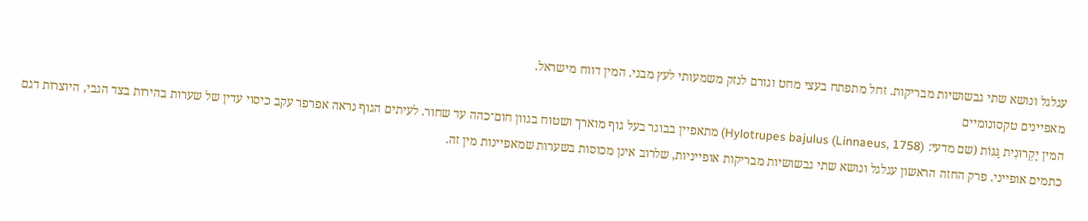עגלגל ונושא שתי גבשושיות מבריקות. זחל מתפתח בעצי מחט וגורם לנזק משמעותי לעץ מבני. המין דווח מישראל.
מאפיינים טקסונומיים
המין יַקְרוּנִית גַּגּוֹת (שם מדעי: Hylotrupes bajulus (Linnaeus, 1758)) מתאפיין בבוגר בעל גוף מוארך ושטוח בגוון חום־כהה עד שחור. לעיתים הגוף נראה אפרפר עקב כיסוי עדין של שערות בהירות בצד הגבי, היוצרות דגם כתמים אופייני. פרק החזה הראשון עגלגל ונושא שתי גבשושיות מבריקות אופייניות, שלרוב אינן מכוסות בשערות שמאפיינות מין זה.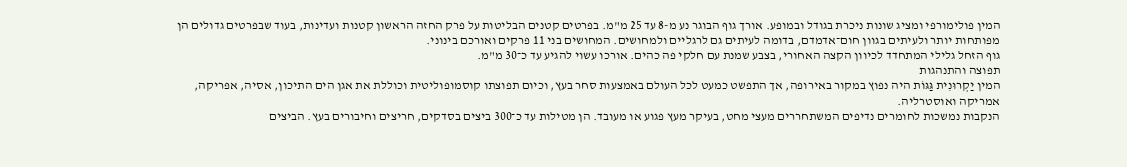המין פולימורפי ומציג שונות ניכרת בגודל ובמופע. אורך גוף הבוגר נע מ-8 עד 25 מ"מ. בפרטים קטנים הבליטות על פרק החזה הראשון קטנות ועדינות, בעוד שבפרטים גדולים הן מפותחות יותר ולעיתים בגוון חום־אדמדם, בדומה לעיתים גם לרגליים ולמחושים. המחושים בני 11 פרקים ואורכם בינוני.
גוף הזחל גלילי המתחדד לכיוון הקצה האחורי, בצבע שמנת עם חלקי פה כהים. אורכו עשוי להגיע עד כ־30 מ"מ.
תפוצה והתנהגות
המין יַקְרוּנִית גַּגּוֹת היה נפוץ במקור באירופה, אך התפשט כמעט לכל העולם באמצעות סחר בעץ, וכיום תפוצתו קוסמופוליטית וכוללת את אגן הים התיכון, אסיה, אפריקה, אמריקה ואוסטרליה.
הנקבות נמשכות לחומרים נדיפים המשתחררים מעצי מחט, בעיקר מעץ פגוע או מעובד. הן מטילות עד כ־300 ביצים בסדקים, חריצים וחיבורים בעץ. הביצים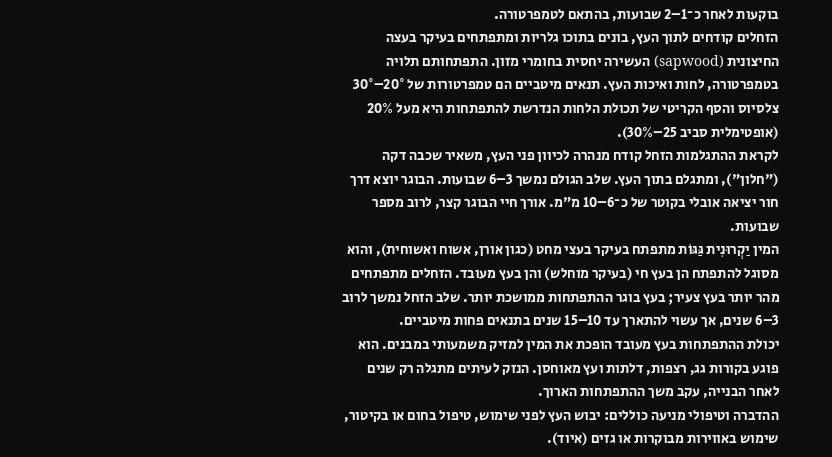בוקעות לאחר כ־1–2 שבועות, בהתאם לטמפרטורה.
הזחלים קודחים לתוך העץ, בונים בתוכו גלריות ומתפתחים בעיקר בעצה החיצונית (sapwood) העשירה יחסית בחומרי מזון. התפתחותם תלויה בטמפרטורה, לחות ואיכות העץ. תנאים מיטביים הם טמפרטורות של 20°–30° צלסיוס והסף הקריטי של תכולת הלחות הנדרשת להתפתחות היא מעל 20% (אופטימלית סביב 25–30%).
לקראת ההתגלמות הזחל קודח מנהרה לכיוון פני העץ, משאיר שכבה דקה ("חלון"), ומתגלם בתוך העץ. שלב הגולם נמשך 3–6 שבועות. הבוגר יוצא דרך חור יציאה אובלי בקוטר של כ־6–10 מ"מ. אורך חיי הבוגר קצר, לרוב מספר שבועות.
המין יַקְרוּנִית גַּגּוֹת מתפתח בעיקר בעצי מחט (כגון אורן, אשוח ואשוחית), והוא מסוגל להתפתח הן בעץ חי (בעיקר מוחלש) והן בעץ מעובד. הזחלים מתפתחים מהר יותר בעץ צעיר; בעץ בוגר ההתפתחות ממושכת יותר. שלב הזחל נמשך לרוב 3–6 שנים, אך עשוי להתארך עד 10–15 שנים בתנאים פחות מיטביים.
יכולת ההתפתחות בעץ מעובד הופכת את המין למזיק משמעותי במבנים. הוא פוגע בקורות גג, רצפות, דלתות ועץ מאוחסן. הנזק לעיתים מתגלה רק שנים לאחר הבנייה, עקב משך ההתפתחות הארוך.
ההדברה וטיפולי מניעה כוללים: יבוש העץ לפני שימוש, טיפול בחום או בקיטור, שימוש באווירות מבוקרות או גזים (איוד).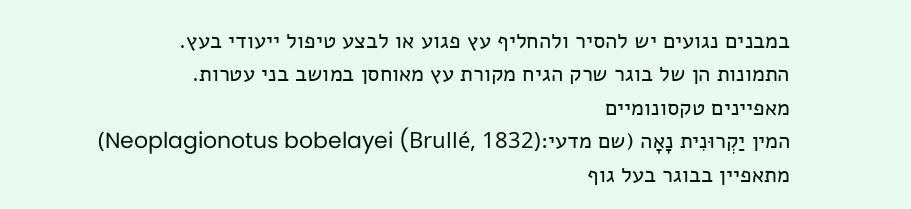במבנים נגועים יש להסיר ולהחליף עץ פגוע או לבצע טיפול ייעודי בעץ.
התמונות הן של בוגר שרק הגיח מקורת עץ מאוחסן במושב בני עטרות.
מאפיינים טקסונומיים
המין יַקְרוּנִית נָאָה (שם מדעי:Neoplagionotus bobelayei (Brullé, 1832)) מתאפיין בבוגר בעל גוף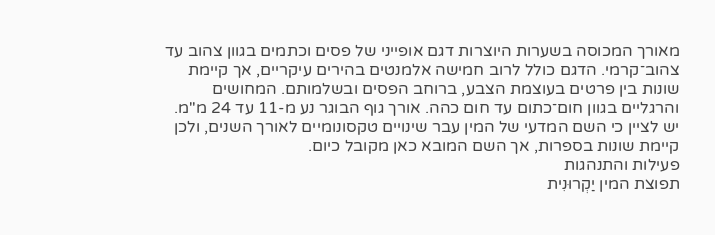מאורך המכוסה בשערות היוצרות דגם אופייני של פסים וכתמים בגוון צהוב עד צהוב־קרמי. הדגם כולל לרוב חמישה אלמנטים בהירים עיקריים, אך קיימת שונות בין פרטים בעוצמת הצבע, ברוחב הפסים ובשלמותם. המחושים והרגליים בגוון חום־כתום עד חום כהה. אורך גוף הבוגר נע מ-11 עד 24 מ"מ.
יש לציין כי השם המדעי של המין עבר שינויים טקסונומיים לאורך השנים, ולכן קיימת שונות בספרות, אך השם המובא כאן מקובל כיום.
פעילות והתנהגות
תפוצת המין יַקְרוּנִית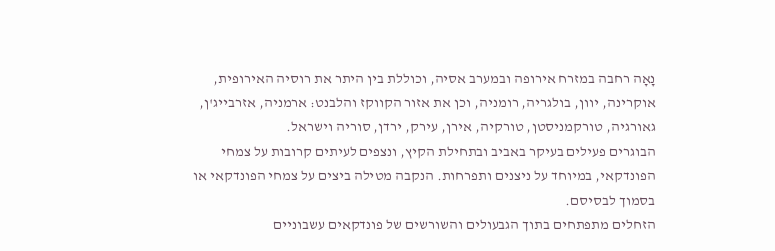נָאָה רחבה במזרח אירופה ובמערב אסיה, וכוללת בין היתר את רוסיה האירופית, אוקרינה, יוון, בולגריה, רומניה, וכן את אזור הקווקז והלבנט: ארמניה, אזרבייג'ן, גאורגיה, טורקמניסטן, טורקיה, אירן, עירק, ירדן, סוריה וישראל.
הבוגרים פעילים בעיקר באביב ובתחילת הקיץ, ונצפים לעיתים קרובות על צמחי הפונדקאי, במיוחד על ניצנים ותפרחות. הנקבה מטילה ביצים על צמחי הפונדקאי או בסמוך לבסיסם.
הזחלים מתפתחים בתוך הגבעולים והשורשים של פונדקאים עשבוניים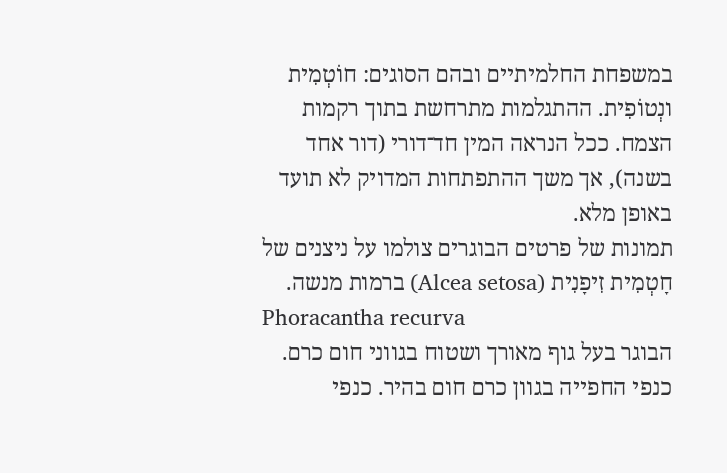במשפחת החלמיתיים ובהם הסוגים: חוֹטְמִית ונְטוֹפִית. ההתגלמות מתרחשת בתוך רקמות הצמח. ככל הנראה המין חד־דורי (דור אחד בשנה), אך משך ההתפתחות המדויק לא תועד באופן מלא.
תמונות של פרטים הבוגרים צולמו על ניצנים של חָטְמִית זִיפָנִית (Alcea setosa) ברמות מנשה.
Phoracantha recurva
הבוגר בעל גוף מאורך ושטוח בגווני חום כרם. כנפי החפייה בגוון כרם חום בהיר. כנפי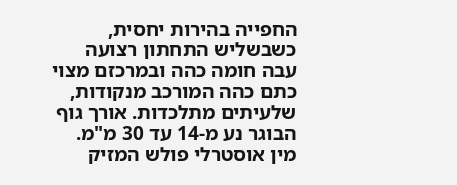החפייה בהירות יחסית, כשבשליש התחתון רצועה עבה חומה כהה ובמרכזם מצוי כתם כהה המורכב מנקודות, שלעיתים מתלכדות. אורך גוף הבוגר נע מ-14 עד 30 מ"מ. מין אוסטרלי פולש המזיק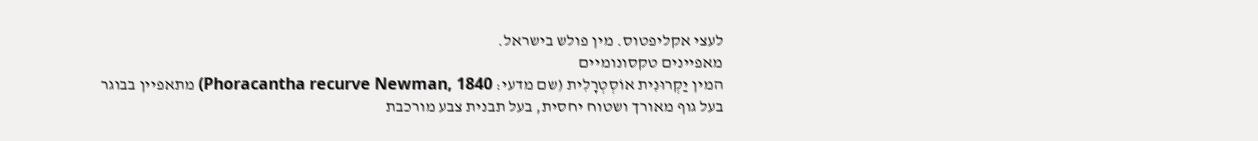לעצי אקליפטוס. מין פולש בישראל.
מאפיינים טקסונומיים
המין יַקְרוּנִית אוֹסְטְרָלִית (שם מדעי: Phoracantha recurve Newman, 1840) מתאפיין בבוגר בעל גוף מאורך ושטוח יחסית, בעל תבנית צבע מורכבת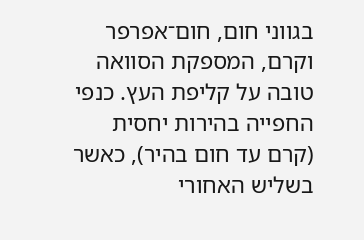בגווני חום, חום־אפרפר וקרם, המספקת הסוואה טובה על קליפת העץ. כנפי החפייה בהירות יחסית (קרם עד חום בהיר), כאשר בשליש האחורי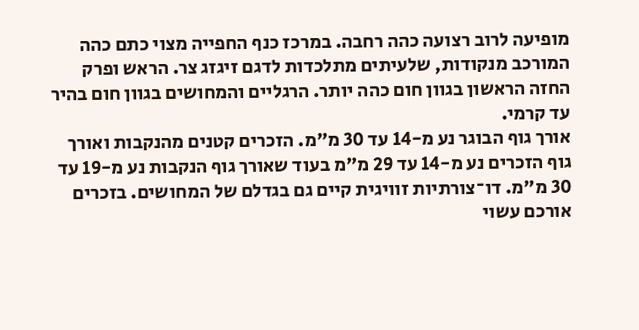מופיעה לרוב רצועה כהה רחבה. במרכז כנף החפייה מצוי כתם כהה המורכב מנקודות, שלעיתים מתלכדות לדגם זיגזג צר. הראש ופרק החזה הראשון בגוון חום כהה יותר. הרגליים והמחושים בגוון חום בהיר עד קרמי.
אורך גוף הבוגר נע מ-14 עד 30 מ"מ. הזכרים קטנים מהנקבות ואורך גוף הזכרים נע מ-14 עד 29 מ"מ בעוד שאורך גוף הנקבות נע מ-19 עד 30 מ"מ. דו־צורתיות זוויגית קיים גם בגדלם של המחושים. בזכרים אורכם עשוי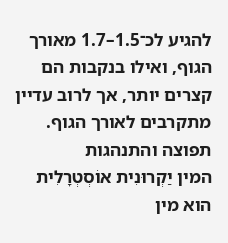להגיע לכ־1.5–1.7 מאורך הגוף, ואילו בנקבות הם קצרים יותר, אך לרוב עדיין מתקרבים לאורך הגוף.
תפוצה והתנהגות
המין יַקְרוּנִית אוֹסְטְרָלִית הוא מין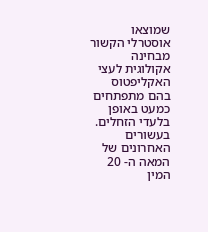שמוצאו אוסטרלי הקשור מבחינה אקולוגית לעצי האקליפטוס בהם מתפתחים כמעט באופן בלעדי הזחלים. בעשורים האחרונים של המאה ה- 20 המין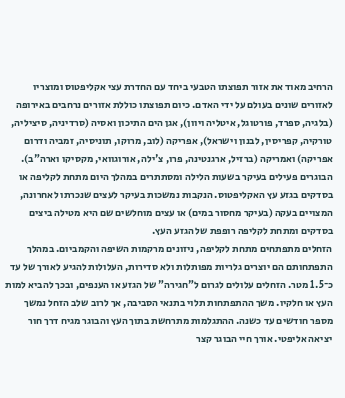הרחיב מאוד את אזור תפוצתו הטבעי ביחד עם החדרת עצי אקליפטוס ומוצריו לאזורים שונים בעולם על ידי האדם. כיום תפוצתו כוללת אזורים נרחבים באירופה (בלגיה, ספרד, פורטוגל, איטליה ויוון), אגן הים התיכון ואסיה (סרדיניה, סיציליה, טורקיה, קפריסין, לבנון וישראל), אפריקה (לוב, מרוקו, תוניסיה, זמביה ודרום אפריקה) ואמריקה (ברזיל, ארגנטינה, פרו, צ'ילה, אורוגוואי, מקסיקו וארה"ב).
הבוגרים פעילים בעיקר בשעות הלילה ומסתתרים במהלך היום מתחת לקליפה או בסדקים בגזע עץ האקליפטוס. הנקבות נמשכות בעיקר לעצים שנכרתו לאחרונה, המצויים בעקה (בעיקר מחסור במים) או עצים מוחלשים שם היא מטילה ביצים בסדקים ומתחת לקליפה רופפת של הגזע העץ.
הזחלים מתפתחים מתחת לקליפה, ניזונים מרקמות השיפה והקמביום. במהלך התפתחותם הם יוצרים גלריות מפותלות ולא סדירות, העלולות להגיע לאורך של עד כ־1.5 מטר. הזחלים עלולים לגרום ל"חגירה" של הגזע או הענפים, ובכך להביא למות העץ או חלקיו. משך ההתפתחות תלוי בתנאי הסביבה, אך לרוב שלב הזחל נמשך מספר חודשים עד כשנה. ההתגלמות מתרחשת בתוך העץ והבוגר מגיח דרך חור יציאה אליפטי. אורך חיי הבוגר קצר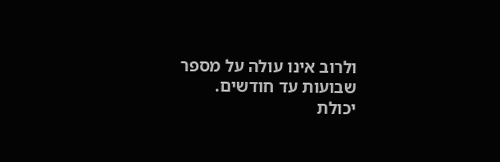ולרוב אינו עולה על מספר שבועות עד חודשים.
יכולת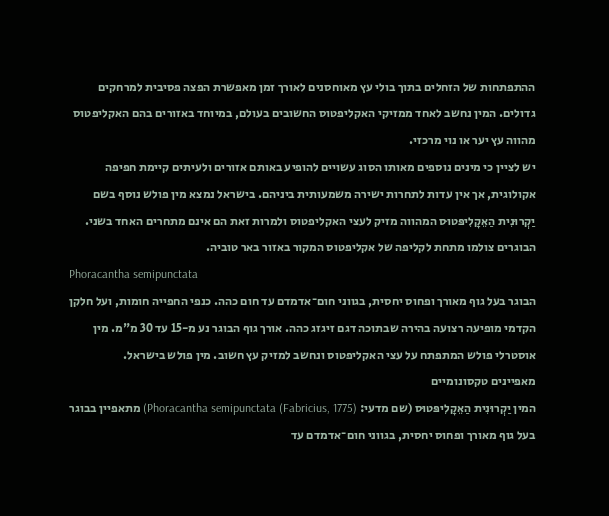ההתפתחות של הזחלים בתוך בולי עץ מאוחסנים לאורך זמן מאפשרת הפצה פסיבית למרחקים גדולים. המין נחשב לאחד ממזיקי האקליפטוס החשובים בעולם, במיוחד באזורים בהם האקליפטוס מהווה עץ יער או נוי מרכזי.
יש לציין כי מינים נוספים מאותו הסוג עשויים להופיע באותם אזורים ולעיתים קיימת חפיפה אקולוגית, אך אין עדות לתחרות ישירה משמעותית ביניהם. בישראל נמצא מין פולש נוסף בשם יַקְרוּנִית הַאֵקָלִיפּטוּס המהווה מזיק לעצי האקליפטוס ולמרות זאת הם אינם מתחרים האחד בשני.
הבוגרים צולמו מתחת לקליפה של אקליפטוס המקור באזור באר טוביה.
Phoracantha semipunctata
הבוגר בעל גוף מאורך ופחוס יחסית, בגווני חום־אדמדם עד חום כהה. כנפי החפייה חומות, ועל חלקן הקדמי מופיעה רצועה בהירה שבתוכה דגם זיגזג כהה. אורך גוף הבוגר נע מ-15 עד 30 מ"מ. מין אוסטרלי פולש המתפתח על עצי האקליפטוס ונחשב למזיק עץ חשוב. מין פולש בישראל.
מאפיינים טקסונומיים
המין יַקְרוּנִית הַאֵקָלִיפּטוּס (שם מדעי: Phoracantha semipunctata (Fabricius, 1775)) מתאפיין בבוגר בעל גוף מאורך ופחוס יחסית, בגווני חום־אדמדם עד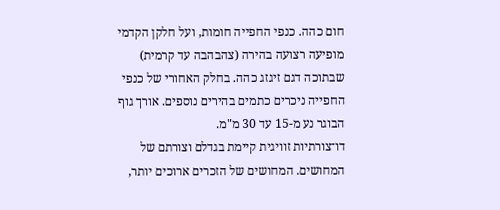חום כהה. כנפי החפייה חומות, ועל חלקן הקדמי מופיעה רצועה בהירה (צהבהבה עד קרמית) שבתוכה דגם זיגזג כהה. בחלק האחורי של כנפי החפייה ניכרים כתמים בהירים נוספים. אורך גוף הבוגר נע מ-15 עד 30 מ"מ.
דו־צורתיות זוויגית קיימת בגדלם וצורתם של המחושים. המחושים של הזכרים ארוכים יותר,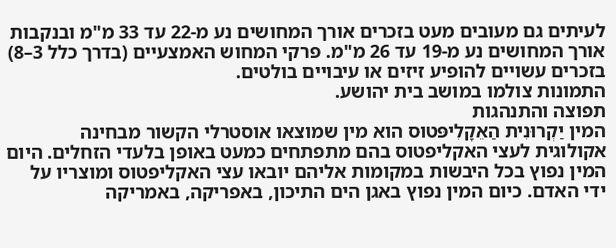לעיתים גם מעובים מעט בזכרים אורך המחושים נע מ-22 עד 33 מ"מ ובנקבות אורך המחושים נע מ-19 עד 26 מ"מ. פרקי המחוש האמצעיים (בדרך כלל 3–8) בזכרים עשויים להופיע זיזים או עיבויים בולטים.
התמונות צולמו במושב בית יהושע.
תפוצה והתנהגות
המין יַקְרוּנִית הַאֵקָלִיפּטוּס הוא מין שמוצאו אוסטרלי הקשור מבחינה אקולוגית לעצי האקליפטוס בהם מתפתחים כמעט באופן בלעדי הזחלים. היום המין נפוץ בכל היבשות במקומות אליהם יובאו עצי האקליפטוס ומוצריו על ידי האדם. כיום המין נפוץ באגן הים התיכון, באפריקה, באמריקה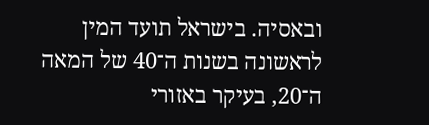ובאסיה. בישראל תועד המין לראשונה בשנות ה־40 של המאה ה־20, בעיקר באזורי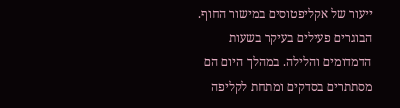ייעור של אקליפטוסים במישור החוף.
הבוגרים פעילים בעיקר בשעות הדמדומים והלילה. במהלך היום הם מסתתרים בסדקים ומתחת לקליפה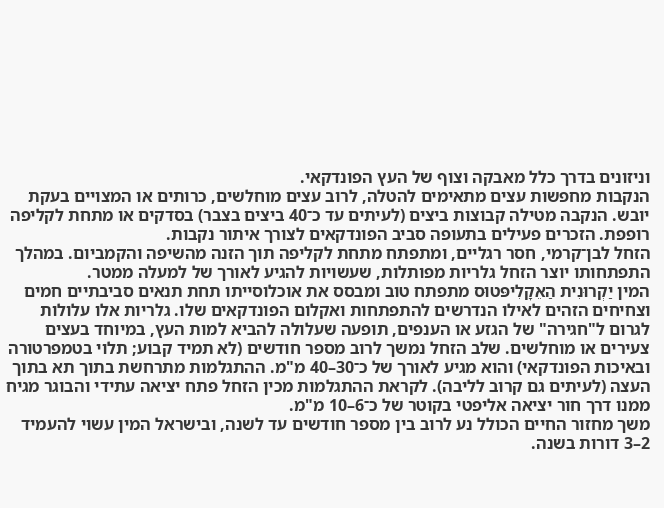וניזונים בדרך כלל מאבקה וצוף של העץ הפונדקאי.
הנקבות מחפשות עצים מתאימים להטלה, לרוב עצים מוחלשים, כרותים או המצויים בעקת יובש. הנקבה מטילה קבוצות ביצים (לעיתים עד כ־40 ביצים בצבר) בסדקים או מתחת לקליפה רופפת. הזכרים פעילים בתעופה סביב הפונדקאים לצורך איתור נקבות.
הזחל לבן־קרמי, חסר רגליים, ומתפתח מתחת לקליפה תוך הזנה מהשיפה והקמביום. במהלך התפתחותו יוצר הזחל גלריות מפותלות, שעשויות להגיע לאורך של למעלה ממטר.
המין יַקְרוּנִית הַאֵקָלִיפּטוּס מתפתח טוב ומבסס את אוכלוסייתו תחת תנאים סביבתיים חמים וצחיחים הזהים לאילו הנדרשים להתפתחות ואקלום הפונדקאים שלו. גלריות אלו עלולות לגרום ל"חגירה" של הגזע או הענפים, תופעה שעלולה להביא למות העץ, במיוחד בעצים צעירים או מוחלשים. שלב הזחל נמשך לרוב מספר חודשים (לא תמיד קבוע; תלוי בטמפרטורה ובאיכות הפונדקאי) והוא מגיע לאורך של כ־30–40 מ"מ. ההתגלמות מתרחשת בתוך תא בתוך העצה (לעיתים גם קרוב לליבה). לקראת ההתגלמות מכין הזחל פתח יציאה עתידי והבוגר מגיח ממנו דרך חור יציאה אליפטי בקוטר של כ־6–10 מ"מ.
משך מחזור החיים הכולל נע לרוב בין מספר חודשים עד לשנה, ובישראל המין עשוי להעמיד 2–3 דורות בשנה.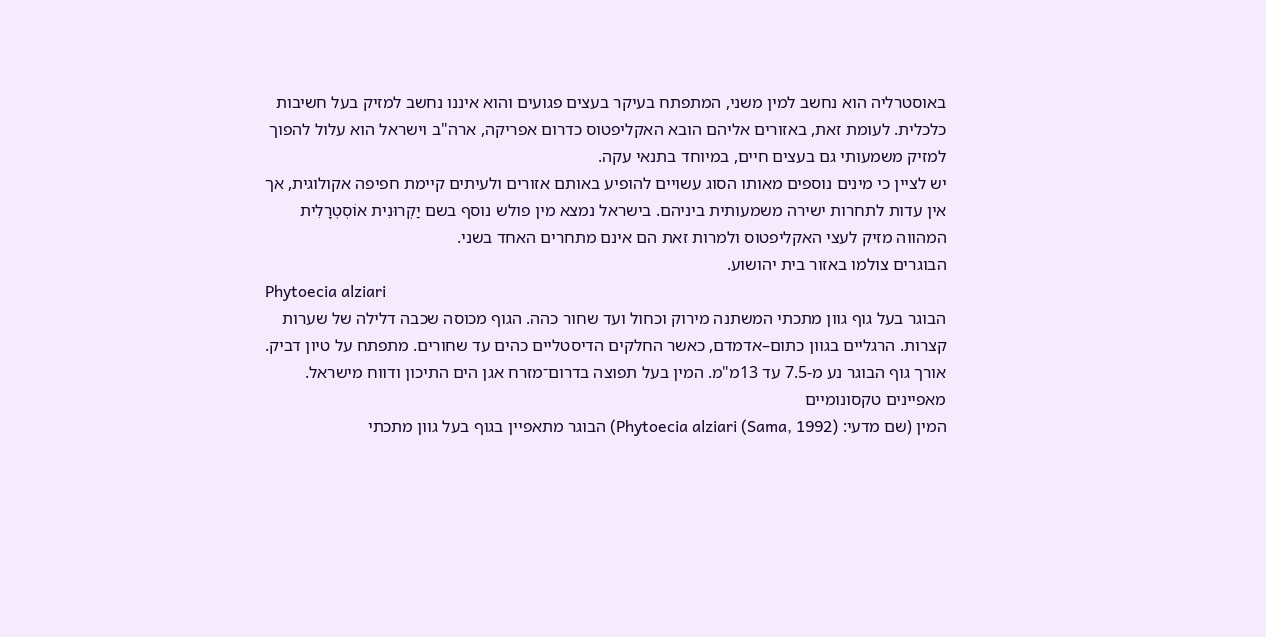באוסטרליה הוא נחשב למין משני, המתפתח בעיקר בעצים פגועים והוא איננו נחשב למזיק בעל חשיבות כלכלית. לעומת זאת, באזורים אליהם הובא האקליפטוס כדרום אפריקה, ארה"ב וישראל הוא עלול להפוך למזיק משמעותי גם בעצים חיים, במיוחד בתנאי עקה.
יש לציין כי מינים נוספים מאותו הסוג עשויים להופיע באותם אזורים ולעיתים קיימת חפיפה אקולוגית, אך אין עדות לתחרות ישירה משמעותית ביניהם. בישראל נמצא מין פולש נוסף בשם יַקְרוּנִית אוֹסְטְרָלִית המהווה מזיק לעצי האקליפטוס ולמרות זאת הם אינם מתחרים האחד בשני.
הבוגרים צולמו באזור בית יהושוע.
Phytoecia alziari
הבוגר בעל גוף גוון מתכתי המשתנה מירוק וכחול ועד שחור כהה. הגוף מכוסה שכבה דלילה של שערות קצרות. הרגליים בגוון כתום–אדמדם, כאשר החלקים הדיסטליים כהים עד שחורים. מתפתח על טיון דביק. אורך גוף הבוגר נע מ-7.5 עד 13מ"מ. המין בעל תפוצה בדרום־מזרח אגן הים התיכון ודווח מישראל.
מאפיינים טקסונומיים
המין (שם מדעי: Phytoecia alziari (Sama, 1992)) הבוגר מתאפיין בגוף בעל גוון מתכתי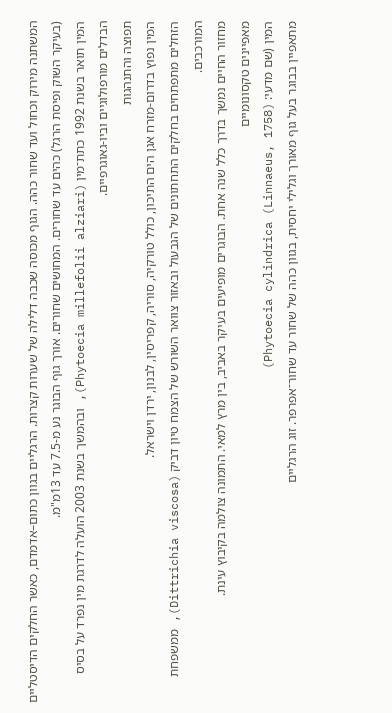המשתנה מירוק וכחול ועד שחור כהה. הגוף מכוסה שכבה דלילה של שערות קצרות. הרגליים בגוון כתום–אדמדם, כאשר החלקים הדיסטליים (בעיקר השוק ופיסת הרגל) כהים עד שחורים. המחושים שחורים. אורך גוף הבוגר נע מ-7.5 עד 13מ"מ.
המין תואר בשנת 1992 כתת־מין (Phytoecia millefolii alziari), ובהמשך בשנת 2003 הועלה לדרגת מין נפרד על בסיס הבדלים מורפולוגיים וביו-גאוגרפיים.
תפוצה והתנהגות
המין נפוץ בדרום-מזרח אגן הים התיכון, כולל טורקיה, סוריה, קפריסין, לבנון, ירדן וישראל.
הזחלים מתפתחים בחלקים התחתונים של הגבעול ובאזור צוואר השורש של הצמח טיון דביק (Dittrichia viscosa), ממשפחת המורכבים.
מחזור החיים נמשך בדרך כלל שנה אחת. הבוגרים מופיעים בעיקר באביב, בין מרץ למאי. התמונה צולמה בקיבוץ עינת.
מאפיינים טקסונומיים
המין (שם מדעי: Phytoecia cylindrica (Linnaeus, 1758))
מתאפיין בבוגר בעל גוף מאורך וגלילי יחסית, בגוון כהה של שחור עד שחור־אפרפר. זוג הרגליים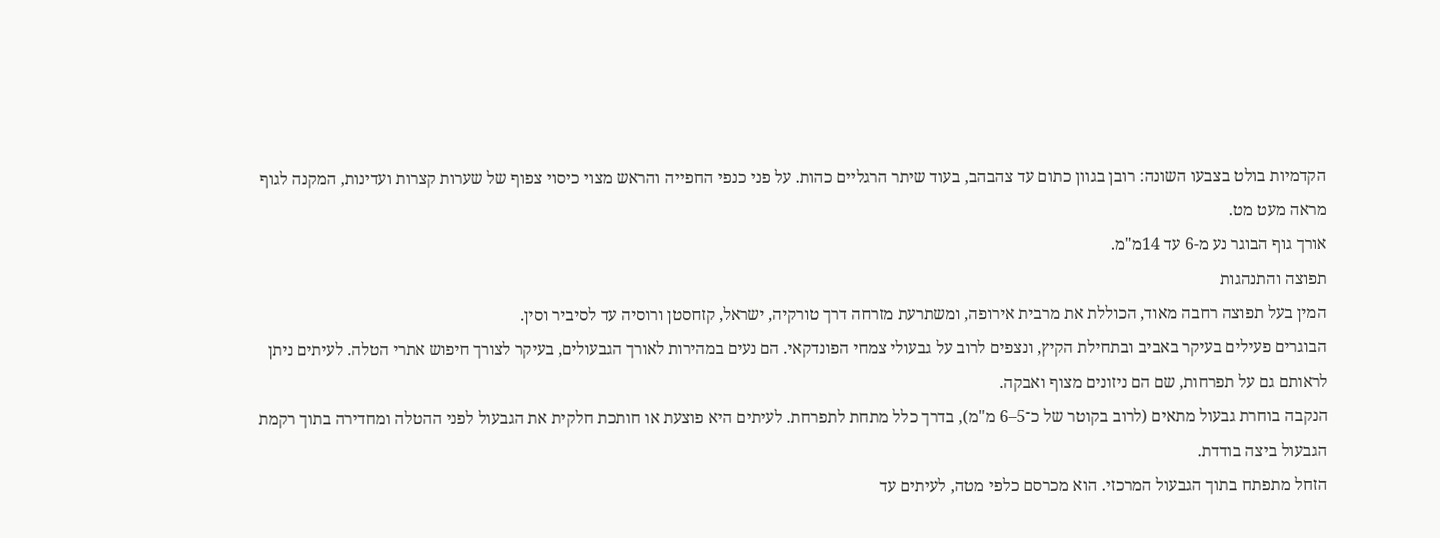הקדמיות בולט בצבעו השונה: רובן בגוון כתום עד צהבהב, בעוד שיתר הרגליים כהות. על פני כנפי החפייה והראש מצוי כיסוי צפוף של שערות קצרות ועדינות, המקנה לגוף מראה מעט מט.
אורך גוף הבוגר נע מ-6 עד 14מ"מ.
תפוצה והתנהגות
המין בעל תפוצה רחבה מאוד, הכוללת את מרבית אירופה, ומשתרעת מזרחה דרך טורקיה, ישראל, קזחסטן ורוסיה עד לסיביר וסין.
הבוגרים פעילים בעיקר באביב ובתחילת הקיץ, ונצפים לרוב על גבעולי צמחי הפונדקאי. הם נעים במהירות לאורך הגבעולים, בעיקר לצורך חיפוש אתרי הטלה. לעיתים ניתן לראותם גם על תפרחות, שם הם ניזונים מצוף ואבקה.
הנקבה בוחרת גבעול מתאים (לרוב בקוטר של כ־5–6 מ"מ), בדרך כלל מתחת לתפרחת. לעיתים היא פוצעת או חותכת חלקית את הגבעול לפני ההטלה ומחדירה בתוך רקמת הגבעול ביצה בודדת.
הזחל מתפתח בתוך הגבעול המרכזי. הוא מכרסם כלפי מטה, לעיתים עד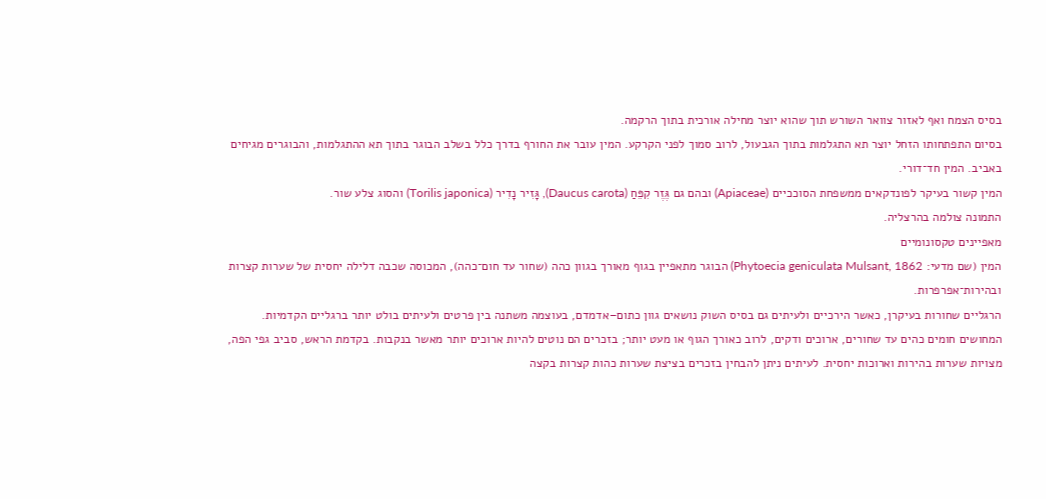בסיס הצמח ואף לאזור צוואר השורש תוך שהוא יוצר מחילה אורכית בתוך הרקמה.
בסיום התפתחותו הזחל יוצר תא התגלמות בתוך הגבעול, לרוב סמוך לפני הקרקע. המין עובר את החורף בדרך כלל בשלב הבוגר בתוך תא ההתגלמות, והבוגרים מגיחים באביב. המין חד־דורי.
המין קשור בעיקר לפונדקאים ממשפחת הסוככיים (Apiaceae) ובהם גם גֶּזֶר קִפֵּחַ (Daucus carota), גָּזִיר נָדִיר (Torilis japonica) והסוג צלע שור.
התמונה צולמה בהרצליה.
מאפיינים טקסונומיים
המין (שם מדעי: Phytoecia geniculata Mulsant, 1862) הבוגר מתאפיין בגוף מאורך בגוון כהה (שחור עד חום־כהה), המכוסה שכבה דלילה יחסית של שערות קצרות ובהירות־אפרפרות.
הרגליים שחורות בעיקרן, כאשר הירכיים ולעיתים גם בסיס השוק נושאים גוון כתום–אדמדם, בעוצמה משתנה בין פרטים ולעיתים בולט יותר ברגליים הקדמיות.
המחושים חומים כהים עד שחורים, ארוכים ודקים, לרוב כאורך הגוף או מעט יותר; בזכרים הם נוטים להיות ארוכים יותר מאשר בנקבות. בקדמת הראש, סביב גפי הפה, מצויות שערות בהירות וארוכות יחסית. לעיתים ניתן להבחין בזכרים בציצת שערות כהות קצרות בקצה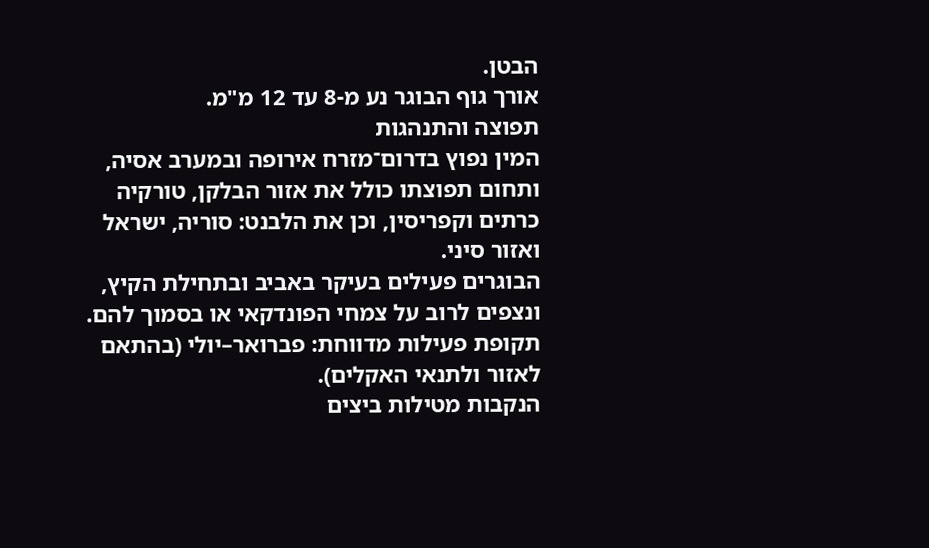הבטן.
אורך גוף הבוגר נע מ-8 עד 12 מ"מ.
תפוצה והתנהגות
המין נפוץ בדרום־מזרח אירופה ובמערב אסיה, ותחום תפוצתו כולל את אזור הבלקן, טורקיה כרתים וקפריסין, וכן את הלבנט: סוריה, ישראל ואזור סיני.
הבוגרים פעילים בעיקר באביב ובתחילת הקיץ, ונצפים לרוב על צמחי הפונדקאי או בסמוך להם.
תקופת פעילות מדווחת: פברואר–יולי (בהתאם לאזור ולתנאי האקלים).
הנקבות מטילות ביצים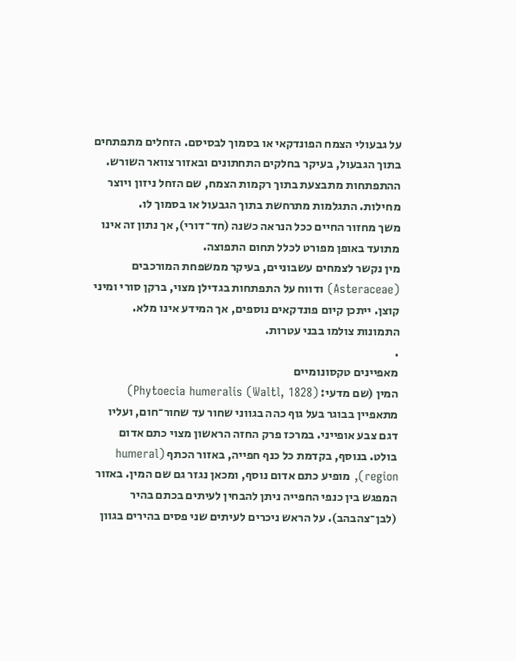על גבעולי הצמח הפונדקאי או בסמוך לבסיסם. הזחלים מתפתחים בתוך הגבעול, בעיקר בחלקים התחתונים ובאזור צוואר השורש. ההתפתחות מתבצעת בתוך רקמות הצמח, שם הזחל ניזון ויוצר מחילות. התגלמות מתרחשת בתוך הגבעול או בסמוך לו.
משך מחזור החיים ככל הנראה כשנה (חד־דורי), אך נתון זה אינו מתועד באופן מפורט לכלל תחום התפוצה.
מין נקשר לצמחים עשבוניים, בעיקר ממשפחת המורכבים (Asteraceae) ודווח על התפתחות בגדילן מצוי, ברקן סורי ומיני קוצן. ייתכן קיום פונדקאים נוספים, אך המידע אינו מלא.
התמונות צולמו בבני עטרות.
.
מאפיינים טקסונומיים
המין (שם מדעי: Phytoecia humeralis (Waltl, 1828)) מתאפיין בבוגר בעל גוף כהה בגווני שחור עד שחור־חום, ועליו דגם צבע אופייני. במרכז פרק החזה הראשון מצוי כתם אדום בולט. בנוסף, בקדמת כל כנף חפייה, באזור הכתף (humeral region), מופיע כתם אדום נוסף, ומכאן נגזר גם שם המין. באזור המפגש בין כנפי החפייה ניתן להבחין לעיתים בכתם בהיר (לבן־צהבהב). על הראש ניכרים לעיתים שני פסים בהירים בגוון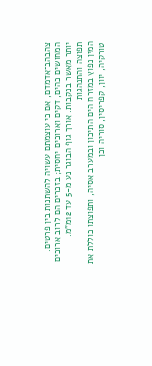צהבהב־אדמדם, אם כי עוצמתם עשויה להשתנות בין פרטים.
המחושים כהים, דקים וארוכים יחסית; בזכרים הם לרוב ארוכים יותר מאשר בנקבות. אורך גוף הבוגר נע מ-5 עד 12מ"מ.
תפוצה והתנהגות
המין נפוץ במזרח הים התיכון ובמערב אסיה, ותפוצתו כוללת את טורקיה, יוון, קפריסין, סוריה וכן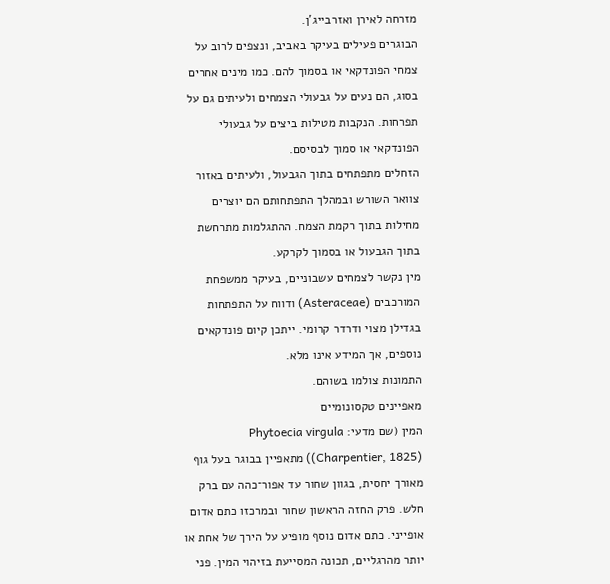מזרחה לאירן ואזרבייג'ן.
הבוגרים פעילים בעיקר באביב, ונצפים לרוב על צמחי הפונדקאי או בסמוך להם. כמו מינים אחרים בסוג, הם נעים על גבעולי הצמחים ולעיתים גם על תפרחות. הנקבות מטילות ביצים על גבעולי הפונדקאי או סמוך לבסיסם.
הזחלים מתפתחים בתוך הגבעול, ולעיתים באזור צוואר השורש ובמהלך התפתחותם הם יוצרים מחילות בתוך רקמת הצמח. ההתגלמות מתרחשת בתוך הגבעול או בסמוך לקרקע.
מין נקשר לצמחים עשבוניים, בעיקר ממשפחת המורכבים (Asteraceae) ודווח על התפתחות בגדילן מצוי ודרדר קרומי. ייתכן קיום פונדקאים נוספים, אך המידע אינו מלא.
התמונות צולמו בשוהם.
מאפיינים טקסונומיים
המין (שם מדעי: Phytoecia virgula (Charpentier, 1825)) מתאפיין בבוגר בעל גוף מאורך יחסית, בגוון שחור עד אפור־כהה עם ברק חלש. פרק החזה הראשון שחור ובמרכזו כתם אדום אופייני. כתם אדום נוסף מופיע על הירך של אחת או יותר מהרגליים, תכונה המסייעת בזיהוי המין. פני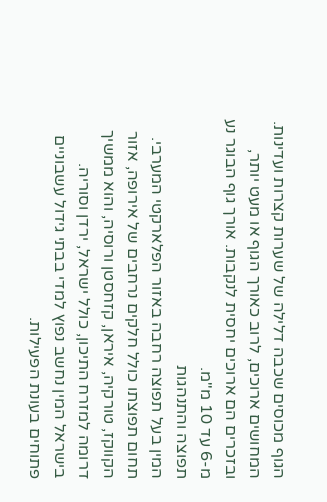הגוף מכוסים שכבה דלילה של שערות קצרות ועדינות.
המחושים ארוכים, לרוב כאורך הגוף או מעט יותר, ובזכרים הם ארוכים יחסית לנקבות. אורך גוף הבוגר נע מ-6 עד 10 מ"מ.
תפוצה והתנהגות
המין בעל תפוצה רחבה באזור הפלארקטי המערבי. תחום תפוצתו כולל חלקים נרחבים של אירופה, אזור הקווקז, טורקיה, איראן, קזחסטן ורוסיה, והוא ממשיך דרומה למזרח התיכון, כולל ישראל, ירדן וסוריה. בישראל המין נחשב נפוץ למדי בבתי גידול עשבוניים פתוחים בעונת הפעילות.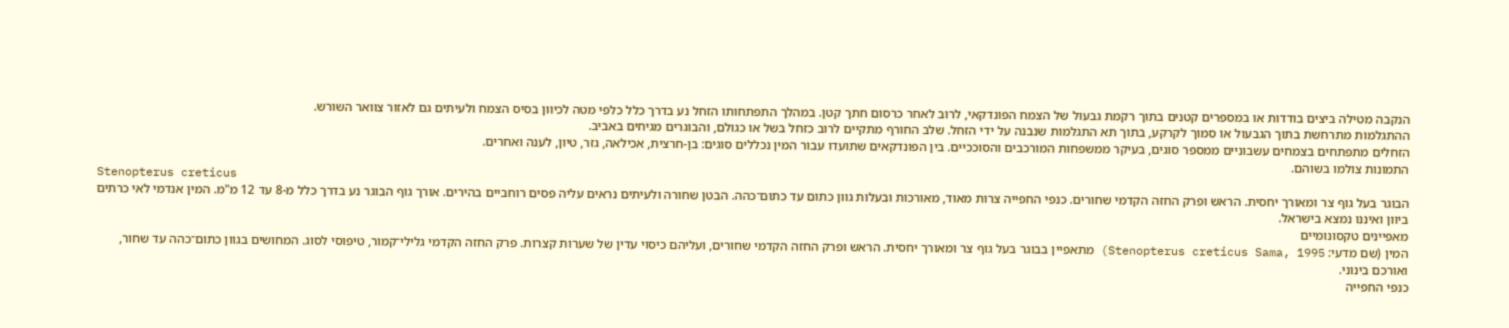הנקבה מטילה ביצים בודדות או במספרים קטנים בתוך רקמת גבעול של הצמח הפונדקאי, לרוב לאחר כרסום חתך קטן. במהלך התפתחותו הזחל נע בדרך כלל כלפי מטה לכיוון בסיס הצמח ולעיתים גם לאזור צוואר השורש.
ההתגלמות מתרחשת בתוך הגבעול או סמוך לקרקע, בתוך תא התגלמות שנבנה על ידי הזחל. שלב החורף מתקיים לרוב כזחל בשל או כגולם, והבוגרים מגיחים באביב.
הזחלים מתפתחים בצמחים עשבוניים ממספר סוגים, בעיקר ממשפחות המורכבים והסוככיים. בין הפונדקאים שתועדו עבור המין נכללים סוגים: בן-חרצית, אכילאה, גזר, טיון, לענה ואחרים.
התמונות צולמו בשוהם.
Stenopterus creticus
הבוגר בעל גוף צר ומאורך יחסית. הראש ופרק החזה הקדמי שחורים. כנפי החפייה צרות מאוד, מאורכות ובעלות גוון כתום עד כתום־כהה. הבטן שחורה ולעיתים נראים עליה פסים רוחביים בהירים. אורך גוף הבוגר נע בדרך כלל מ-8 עד 12 מ"מ. המין אנדמי לאי כרתים ביוון ואיננו נמצא בישראל.
מאפיינים טקסונומיים
המין (שם מדעי: Stenopterus creticus Sama, 1995) מתאפיין בבוגר בעל גוף צר ומאורך יחסית. הראש ופרק החזה הקדמי שחורים, ועליהם כיסוי עדין של שערות קצרות. פרק החזה הקדמי גלילי־קמור, טיפוסי לסוג. המחושים בגוון כתום־כהה עד שחור, ואורכם בינוני.
כנפי החפייה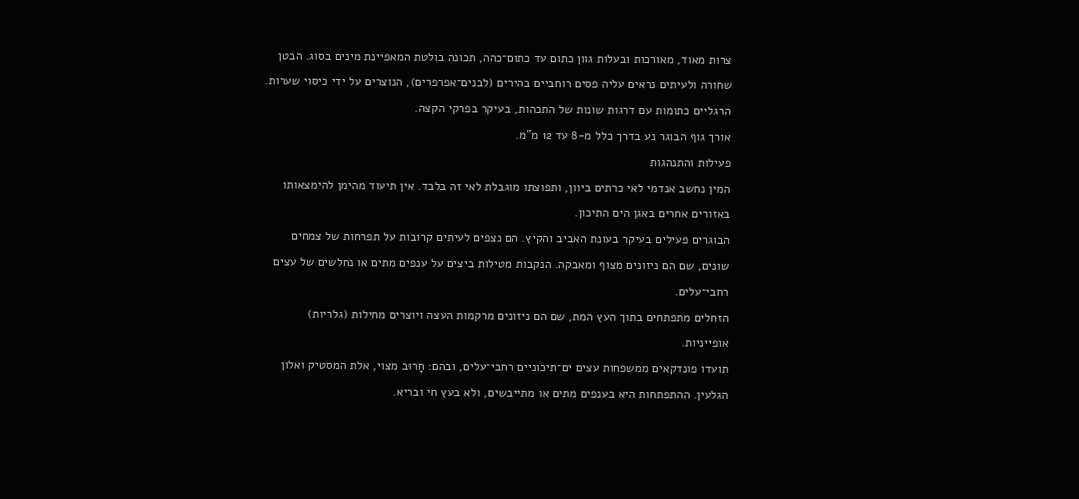צרות מאוד, מאורכות ובעלות גוון כתום עד כתום־כהה, תכונה בולטת המאפיינת מינים בסוג. הבטן שחורה ולעיתים נראים עליה פסים רוחביים בהירים (לבנים־אפרפרים), הנוצרים על ידי כיסוי שערות. הרגליים כתומות עם דרגות שונות של התכהות, בעיקר בפרקי הקצה.
אורך גוף הבוגר נע בדרך כלל מ-8 עד 12 מ"מ.
פעילות והתנהגות
המין נחשב אנדמי לאי כרתים ביוון, ותפוצתו מוגבלת לאי זה בלבד. אין תיעוד מהימן להימצאותו באזורים אחרים באגן הים התיכון.
הבוגרים פעילים בעיקר בעונת האביב והקיץ. הם נצפים לעיתים קרובות על תפרחות של צמחים שונים, שם הם ניזונים מצוף ומאבקה. הנקבות מטילות ביצים על ענפים מתים או נחלשים של עצים רחבי־עלים.
הזחלים מתפתחים בתוך העץ המת, שם הם ניזונים מרקמות העצה ויוצרים מחילות (גלריות) אופייניות.
תועדו פונדקאים ממשפחות עצים ים־תיכוניים רחבי־עלים, ובהם: חָרוּב מצוי, אלת המסטיק ואלון הגלעין. ההתפתחות היא בענפים מתים או מתייבשים, ולא בעץ חי ובריא.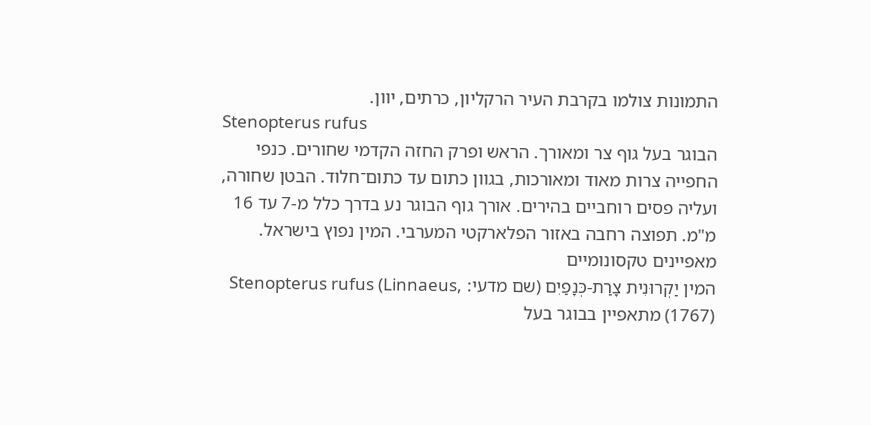התמונות צולמו בקרבת העיר הרקליון, כרתים, יוון.
Stenopterus rufus
הבוגר בעל גוף צר ומאורך. הראש ופרק החזה הקדמי שחורים. כנפי החפייה צרות מאוד ומאורכות, בגוון כתום עד כתום־חלוד. הבטן שחורה, ועליה פסים רוחביים בהירים. אורך גוף הבוגר נע בדרך כלל מ-7 עד 16 מ"מ. תפוצה רחבה באזור הפלארקטי המערבי. המין נפוץ בישראל.
מאפיינים טקסונומיים
המין יַקְרוּנִית צָרַת-כְּנָפַיִם (שם מדעי: Stenopterus rufus (Linnaeus, 1767)) מתאפיין בבוגר בעל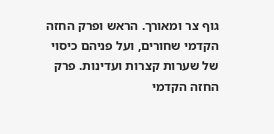גוף צר ומאורך. הראש ופרק החזה הקדמי שחורים, ועל פניהם כיסוי של שערות קצרות ועדינות. פרק החזה הקדמי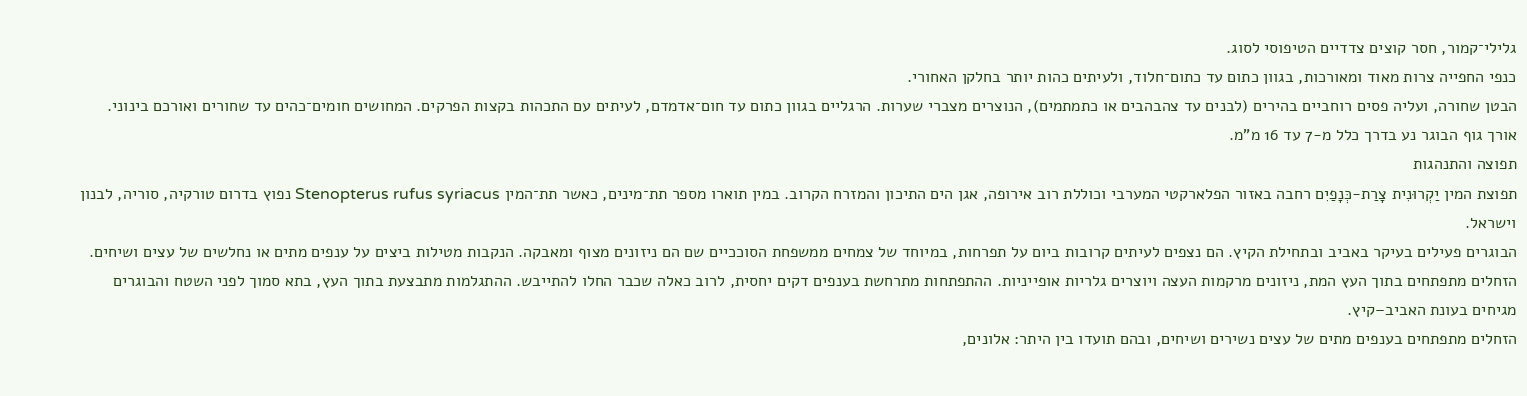גלילי־קמור, חסר קוצים צדדיים הטיפוסי לסוג.
כנפי החפייה צרות מאוד ומאורכות, בגוון כתום עד כתום־חלוד, ולעיתים כהות יותר בחלקן האחורי.
הבטן שחורה, ועליה פסים רוחביים בהירים (לבנים עד צהבהבים או כתמתמים), הנוצרים מצברי שערות. הרגליים בגוון כתום עד חום־אדמדם, לעיתים עם התכהות בקצות הפרקים. המחושים חומים־כהים עד שחורים ואורכם בינוני.
אורך גוף הבוגר נע בדרך כלל מ-7 עד 16 מ"מ.
תפוצה והתנהגות
תפוצת המין יַקְרוּנִית צָרַת-כְּנָפַיִם רחבה באזור הפלארקטי המערבי וכוללת רוב אירופה, אגן הים התיכון והמזרח הקרוב. במין תוארו מספר תת־מינים, כאשר תת־המין Stenopterus rufus syriacus נפוץ בדרום טורקיה, סוריה, לבנון וישראל.
הבוגרים פעילים בעיקר באביב ובתחילת הקיץ. הם נצפים לעיתים קרובות ביום על תפרחות, במיוחד של צמחים ממשפחת הסוככיים שם הם ניזונים מצוף ומאבקה. הנקבות מטילות ביצים על ענפים מתים או נחלשים של עצים ושיחים.
הזחלים מתפתחים בתוך העץ המת, ניזונים מרקמות העצה ויוצרים גלריות אופייניות. ההתפתחות מתרחשת בענפים דקים יחסית, לרוב כאלה שכבר החלו להתייבש. ההתגלמות מתבצעת בתוך העץ, בתא סמוך לפני השטח והבוגרים מגיחים בעונת האביב–קיץ.
הזחלים מתפתחים בענפים מתים של עצים נשירים ושיחים, ובהם תועדו בין היתר: אלונים,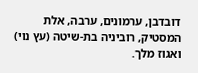דובדבן, ערמונים, ערבה, אלת המסטיק, רוביניה בת-שיטה (עץ נוי) ואגוז מלך.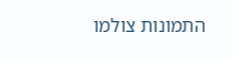התמונות צולמו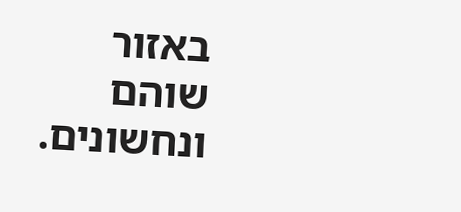באזור שוהם ונחשונים.